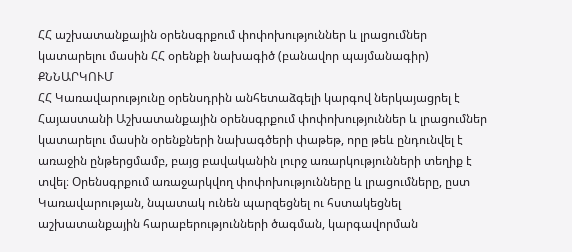ՀՀ աշխատանքային օրենսգրքում փոփոխություններ և լրացումներ կատարելու մասին ՀՀ օրենքի նախագիծ (բանավոր պայմանագիր)
ՔՆՆԱՐԿՈՒՄ
ՀՀ Կառավարությունը օրենսդրին անհետաձգելի կարգով ներկայացրել է Հայաստանի Աշխատանքային օրենսգրքում փոփոխություններ և լրացումներ կատարելու մասին օրենքների նախագծերի փաթեթ, որը թեև ընդունվել է առաջին ընթերցմամբ, բայց բավականին լուրջ առարկությունների տեղիք է տվել։ Օրենսգրքում առաջարկվող փոփոխությունները և լրացումները, ըստ Կառավարության, նպատակ ունեն պարզեցնել ու հստակեցնել աշխատանքային հարաբերությունների ծագման, կարգավորման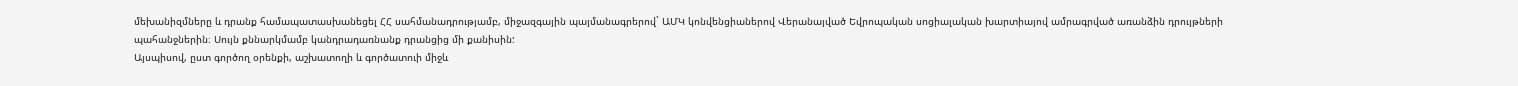մեխանիզմները և դրանք համապատասխանեցել ՀՀ սահմանադրությամբ, միջազգային պայմանագրերով` ԱՄԿ կոնվենցիաներով Վերանայված Եվրոպական սոցիալական խարտիայով ամրագրված առանձին դրույթների պահանջներին։ Սույն քննարկմամբ կանդրադառնանք դրանցից մի քանիսին:
Այսպիսով, ըստ գործող օրենքի, աշխատողի և գործատուի միջև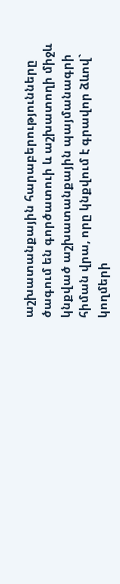աշխատանքային հարաբերությունները ծագում են գործատուի և աշխատողի միջև կնքված աշխատանքային պայմանագրի հիման վրա, որը կնքվում է գրավոր ձևով` կողմերի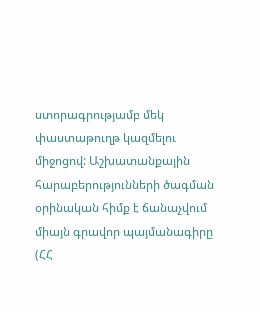ստորագրությամբ մեկ փաստաթուղթ կազմելու միջոցով: Աշխատանքային հարաբերությունների ծագման օրինական հիմք է ճանաչվում միայն գրավոր պայմանագիրը (ՀՀ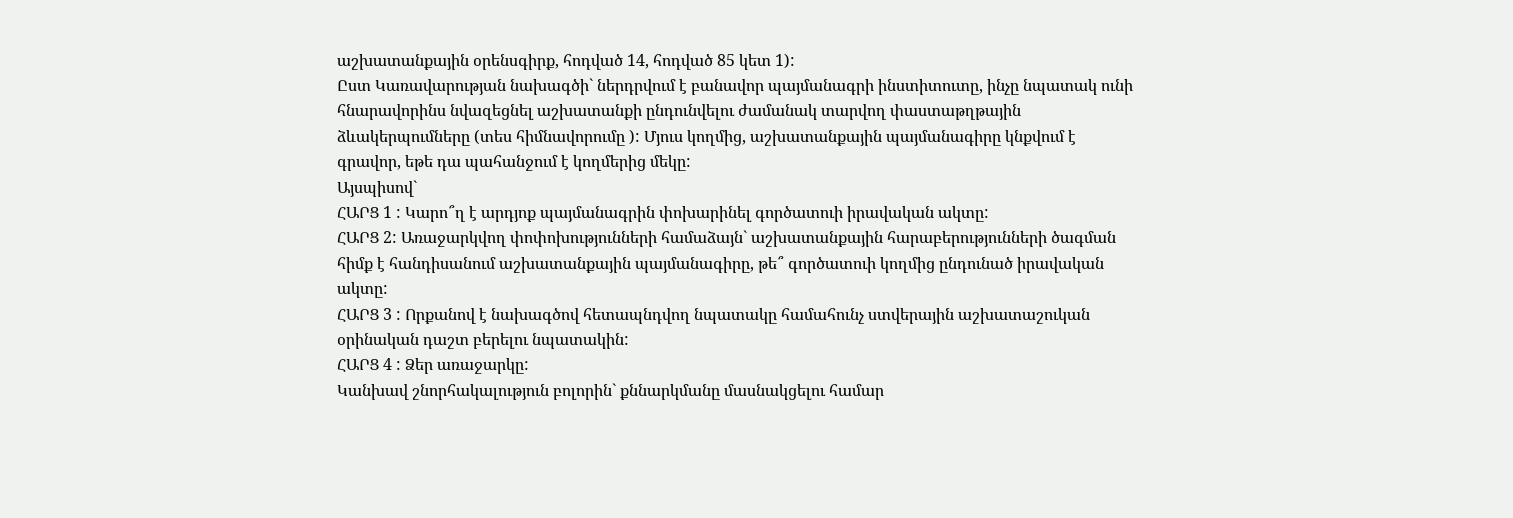աշխատանքային օրենսգիրք, հոդված 14, հոդված 85 կետ 1):
Ըստ Կառավարության նախագծի` ներդրվում է բանավոր պայմանագրի ինստիտուտը, ինչը նպատակ ունի հնարավորինս նվազեցնել աշխատանքի ընդունվելու ժամանակ տարվող փաստաթղթային ձևակերպումները (տես հիմնավորումը ): Մյուս կողմից, աշխատանքային պայմանագիրը կնքվում է գրավոր, եթե դա պահանջում է կողմերից մեկը:
Այսպիսով`
ՀԱՐՑ 1 : Կարո՞ղ է արդյոք պայմանագրին փոխարինել գործատուի իրավական ակտը:
ՀԱՐՑ 2: Առաջարկվող փոփոխությունների համաձայն` աշխատանքային հարաբերությունների ծագման հիմք է հանդիսանում աշխատանքային պայմանագիրը, թե՞ գործատուի կողմից ընդունած իրավական ակտը:
ՀԱՐՑ 3 : Որքանով է նախագծով հետապնդվող նպատակը համահունչ ստվերային աշխատաշուկան օրինական դաշտ բերելու նպատակին:
ՀԱՐՑ 4 : Ձեր առաջարկը:
Կանխավ շնորհակալություն բոլորին` քննարկմանը մասնակցելու համար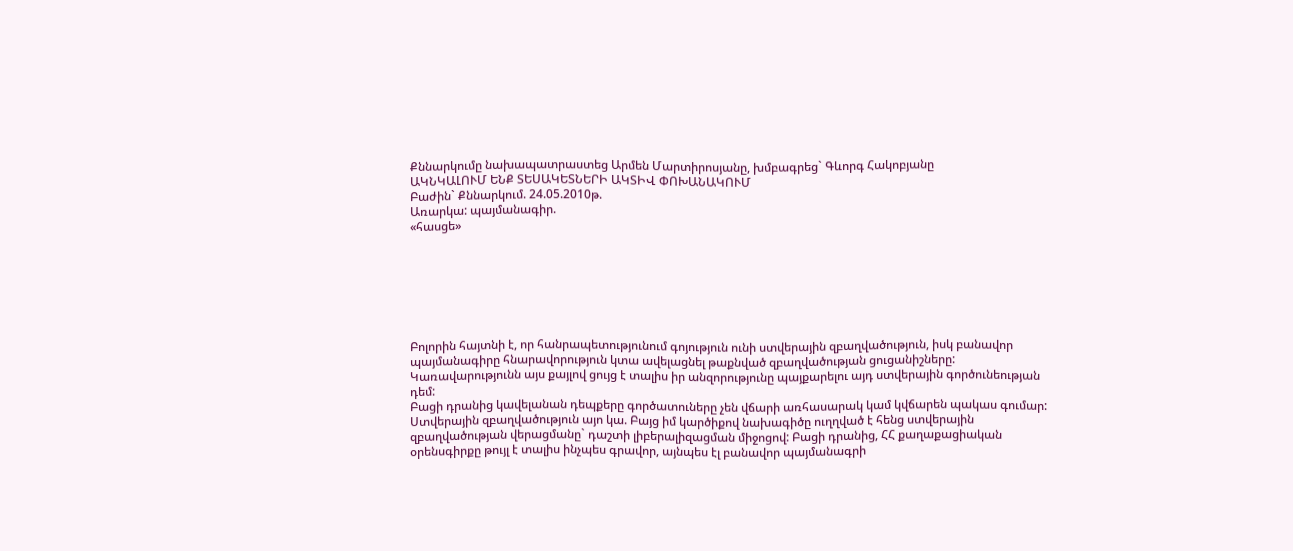Քննարկումը նախապատրաստեց Արմեն Մարտիրոսյանը, խմբագրեց` Գևորգ Հակոբյանը
ԱԿՆԿԱԼՈՒՄ ԵՆՔ ՏԵՍԱԿԵՏՆԵՐԻ ԱԿՏԻՎ ՓՈԽԱՆԱԿՈՒՄ
Բաժին` Քննարկում. 24.05.2010թ.
Առարկա: պայմանագիր.
«հասցե»







Բոլորին հայտնի է, որ հանրապետությունում գոյություն ունի ստվերային զբաղվածություն, իսկ բանավոր պայմանագիրը հնարավորություն կտա ավելացնել թաքնված զբաղվածության ցուցանիշները: Կառավարությունն այս քայլով ցույց է տալիս իր անզորությունը պայքարելու այդ ստվերային գործունեության դեմ:
Բացի դրանից կավելանան դեպքերը գործատուները չեն վճարի առհասարակ կամ կվճարեն պակաս գումար:
Ստվերային զբաղվածություն այո կա. Բայց իմ կարծիքով նախագիծը ուղղված է հենց ստվերային զբաղվածության վերացմանը` դաշտի լիբերալիզացման միջոցով: Բացի դրանից, ՀՀ քաղաքացիական օրենսգիրքը թույլ է տալիս ինչպես գրավոր, այնպես էլ բանավոր պայմանագրի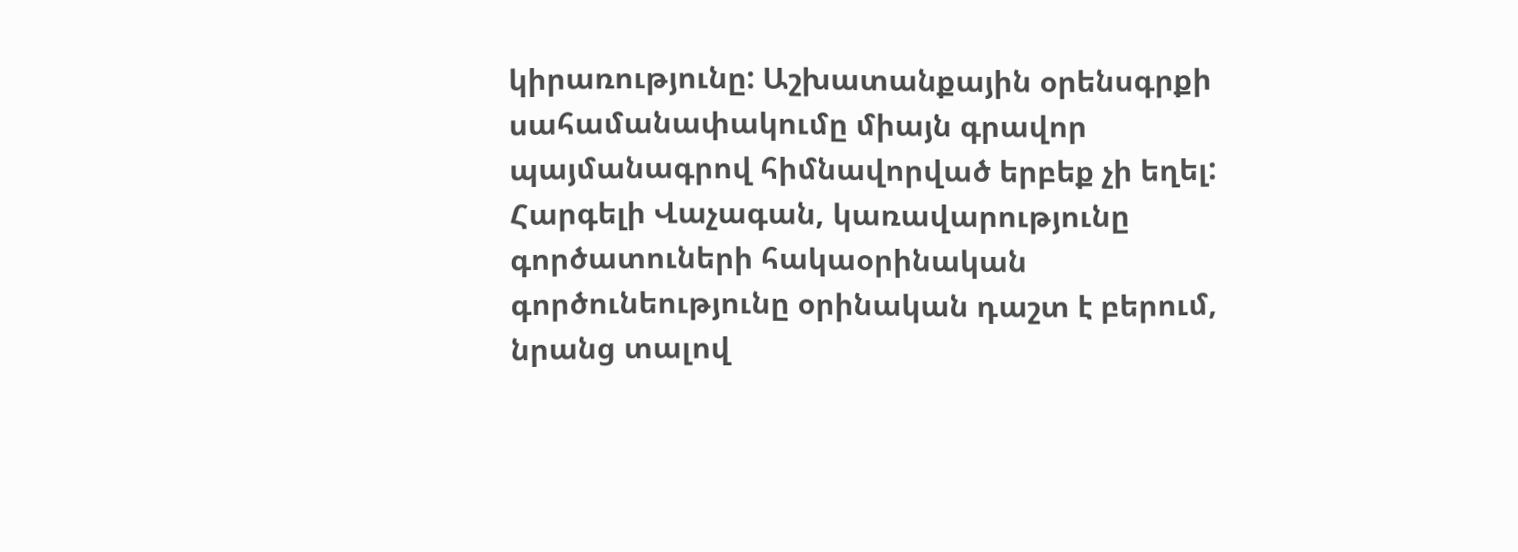կիրառությունը: Աշխատանքային օրենսգրքի սահամանափակումը միայն գրավոր պայմանագրով հիմնավորված երբեք չի եղել:
Հարգելի Վաչագան, կառավարությունը գործատուների հակաօրինական գործունեությունը օրինական դաշտ է բերում, նրանց տալով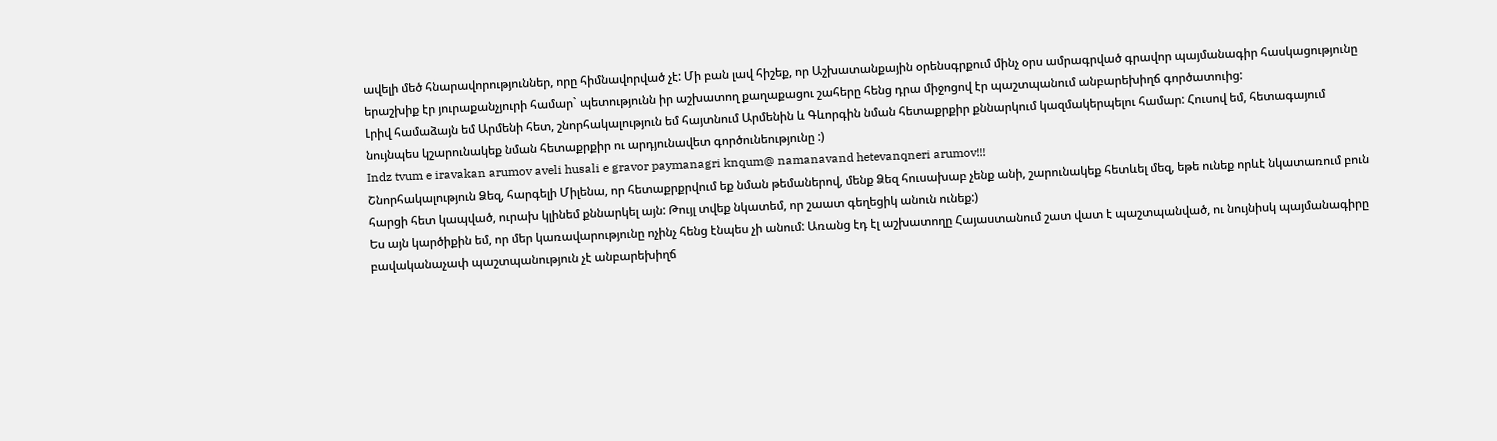ավելի մեծ հնարավորություններ, որը հիմնավորված չէ: Մի բան լավ հիշեք, որ Աշխատանքային օրենսգրքում մինչ օրս ամրագրված գրավոր պայմանագիր հասկացությունը երաշխիք էր յուրաքանչյուրի համար` պետությունն իր աշխատող քաղաքացու շահերը հենց դրա միջոցով էր պաշտպանում անբարեխիղճ գործատուից:
Լրիվ համաձայն եմ Արմենի հետ, շնորհակալություն եմ հայտնում Արմենին և Գևորգին նման հետաքրքիր քննարկում կազմակերպելու համար: Հուսով եմ, հետագայում նույնպես կշարունակեք նման հետաքրքիր ու արդյունավետ գործունեությունը :)
Indz tvum e iravakan arumov aveli husali e gravor paymanagri knqum@ namanavand hetevanqneri arumov!!!
Շնորհակալություն Ձեզ, հարգելի Միլենա, որ հետաքրքրվում եք նման թեմաներով, մենք Ձեզ հուսախաբ չենք անի, շարունակեք հետևել մեզ, եթե ունեք որևէ նկատառում բուն հարցի հետ կապված, ուրախ կլինեմ քննարկել այն: Թույլ տվեք նկատեմ, որ շաատ գեղեցիկ անուն ունեք:)
Ես այն կարծիքին եմ, որ մեր կառավարությունը ոչինչ հենց էնպես չի անում: Առանց էդ էլ աշխատողը Հայաստանում շատ վատ է պաշտպանված, ու նույնիսկ պայմանագիրը բավականաչափ պաշտպանություն չէ անբարեխիղճ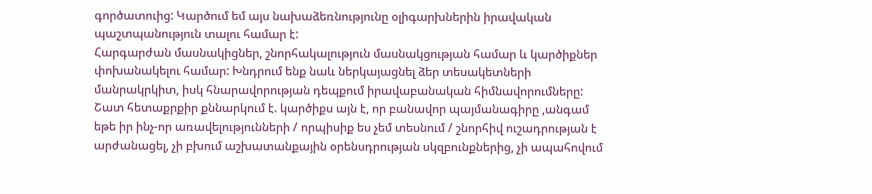գործատուից: Կարծում եմ այս նախաձեռնությունը օլիգարխներին իրավական պաշտպանություն տալու համար է:
Հարգարժան մասնակիցներ, շնորհակալություն մասնակցության համար և կարծիքներ փոխանակելու համար: Խնդրում ենք նաև ներկայացնել ձեր տեսակետների մանրակրկիտ, իսկ հնարավորության դեպքում իրավաբանական հիմնավորումները:
Շատ հետաքրքիր քննարկում է. կարծիքս այն է, որ բանավոր պայմանագիրը ,անգամ եթե իր ինչ-որ առավելությունների / որպիսիք ես չեմ տեսնում / շնորհիվ ուշադրության է արժանացել, չի բխում աշխատանքային օրենսդրության սկզբունքներից, չի ապահովում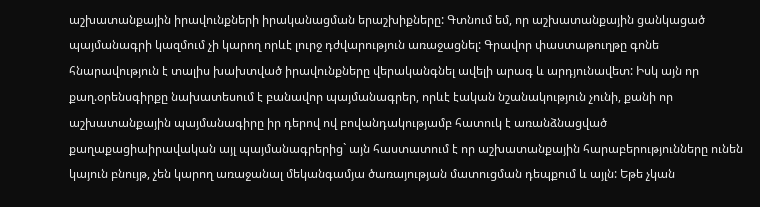աշխատանքային իրավունքների իրականացման երաշխիքները: Գտնում եմ, որ աշխատանքային ցանկացած պայմանագրի կազմում չի կարող որևէ լուրջ դժվարություն առաջացնել: Գրավոր փաստաթուղթը գոնե հնարավություն է տալիս խախտված իրավունքները վերականգնել ավելի արագ և արդյունավետ: Իսկ այն որ քաղ.օրենսգիրքը նախատեսում է բանավոր պայմանագրեր, որևէ էական նշանակություն չունի, քանի որ աշխատանքային պայմանագիրը իր դերով ով բովանդակությամբ հատուկ է առանձնացված քաղաքացիաիրավական այլ պայմանագրերից` այն հաստատում է որ աշխատանքային հարաբերությունները ունեն կայուն բնույթ, չեն կարող առաջանալ մեկանգամյա ծառայության մատուցման դեպքում և այլն: Եթե չկան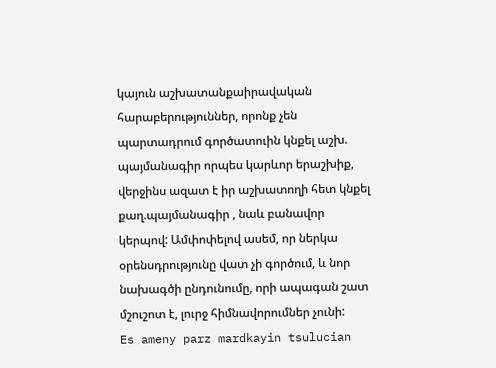կայուն աշխատանքաիրավական հարաբերություններ, որոնք չեն պարտադրում գործատուին կնքել աշխ. պայմանագիր որպես կարևոր երաշխիք, վերջինս ազատ է իր աշխատողի հետ կնքել քաղ.պայմանագիր , նաև բանավոր կերպով: Ամփոփելով ասեմ, որ ներկա օրենսդրությունը վատ չի գործում, և նոր նախագծի ընդունումը, որի ապագան շատ մշուշոտ է, լուրջ հիմնավորումներ չունի:
Es ameny parz mardkayin tsulucian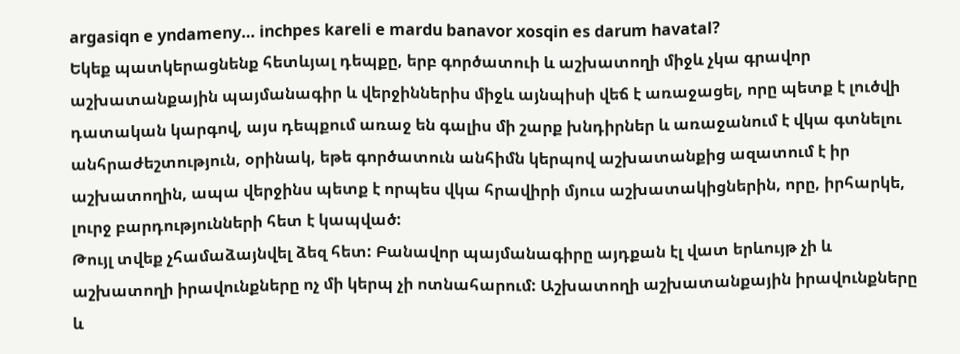argasiqn e yndameny… inchpes kareli e mardu banavor xosqin es darum havatal?
Եկեք պատկերացնենք հետևյալ դեպքը, երբ գործատուի և աշխատողի միջև չկա գրավոր աշխատանքային պայմանագիր և վերջիններիս միջև այնպիսի վեճ է առաջացել, որը պետք է լուծվի դատական կարգով, այս դեպքում առաջ են գալիս մի շարք խնդիրներ և առաջանում է վկա գտնելու անհրաժեշտություն, օրինակ, եթե գործատուն անհիմն կերպով աշխատանքից ազատում է իր աշխատողին, ապա վերջինս պետք է որպես վկա հրավիրի մյուս աշխատակիցներին, որը, իրհարկե, լուրջ բարդությունների հետ է կապված:
Թույլ տվեք չհամաձայնվել ձեզ հետ: Բանավոր պայմանագիրը այդքան էլ վատ երևույթ չի և աշխատողի իրավունքները ոչ մի կերպ չի ոտնահարում: Աշխատողի աշխատանքային իրավունքները և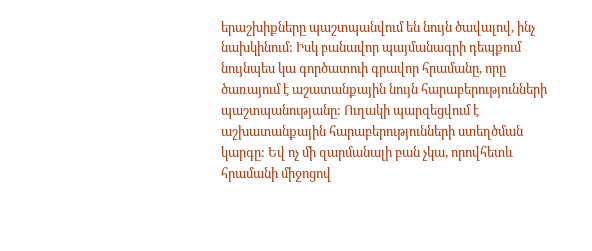երաշխիքները պաշտպանվում են նույն ծավալով, ինչ նախկինում: Իսկ բանավոր պայմանագրի դեպքում նույնպես կա գործատուի գրավոր հրամանը, որը ծառայում է աշատանքային նույն հարաբերությունների պաշտպանությանը: Ուղակի պարզեցվում է աշխատանքային հարաբերությունների ստեղծման կարգը: Եվ ոչ մի զարմանալի բան չկա, որովհետև հրամանի միջոցով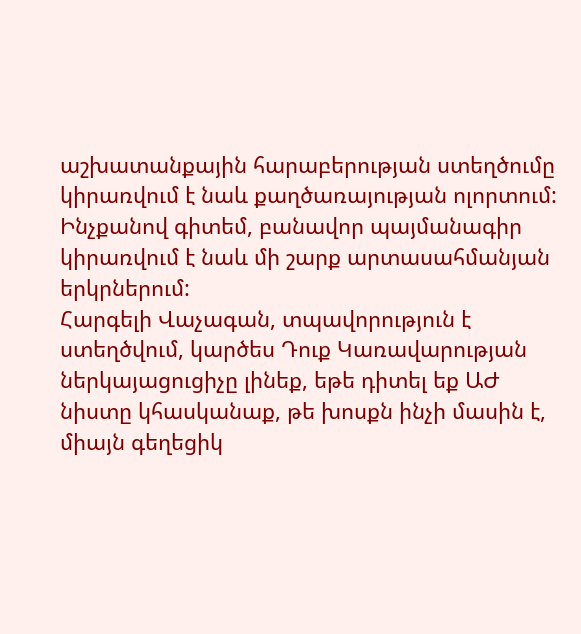աշխատանքային հարաբերության ստեղծումը կիրառվում է նաև քաղծառայության ոլորտում: Ինչքանով գիտեմ, բանավոր պայմանագիր կիրառվում է նաև մի շարք արտասահմանյան երկրներում:
Հարգելի Վաչագան, տպավորություն է ստեղծվում, կարծես Դուք Կառավարության ներկայացուցիչը լինեք, եթե դիտել եք ԱԺ նիստը կհասկանաք, թե խոսքն ինչի մասին է, միայն գեղեցիկ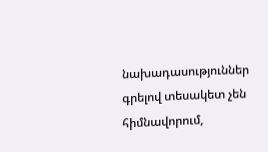նախադասություններ գրելով տեսակետ չեն հիմնավորում,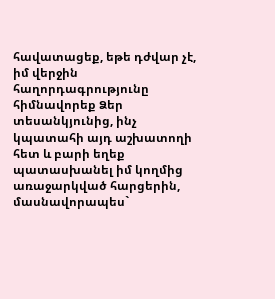հավատացեք, եթե դժվար չէ, իմ վերջին հաղորդագրությունը հիմնավորեք Ձեր տեսանկյունից, ինչ կպատահի այդ աշխատողի հետ և բարի եղեք պատասխանել իմ կողմից առաջարկված հարցերին, մասնավորապես`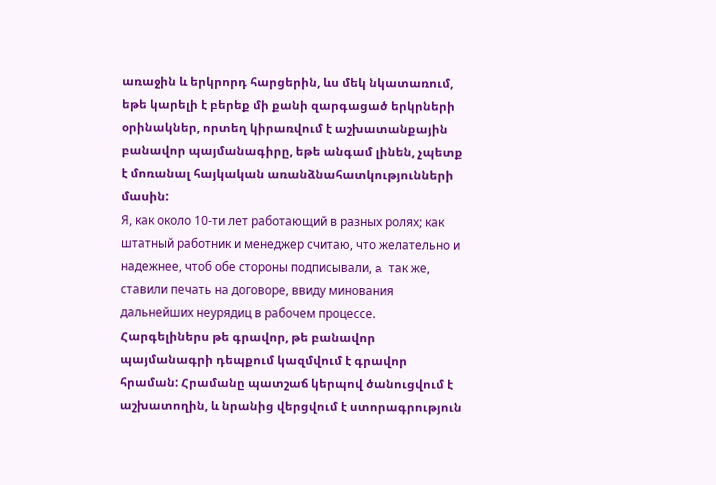առաջին և երկրորդ հարցերին, ևս մեկ նկատառում, եթե կարելի է բերեք մի քանի զարգացած երկրների օրինակներ, որտեղ կիրառվում է աշխատանքային բանավոր պայմանագիրը, եթե անգամ լինեն, չպետք է մոռանալ հայկական առանձնահատկությունների մասին:
Я, как около 10-ти лет работающий в разных ролях; как штатный работник и менеджер считаю, что желательно и надежнее, чтоб обе стороны подписывали, a так же, ставили печать на договоре, ввиду минования дальнейших неурядиц в рабочем процессе.
Հարգելիներս թե գրավոր, թե բանավոր պայմանագրի դեպքում կազմվում է գրավոր հրաման: Հրամանը պատշաճ կերպով ծանուցվում է աշխատողին, և նրանից վերցվում է ստորագրություն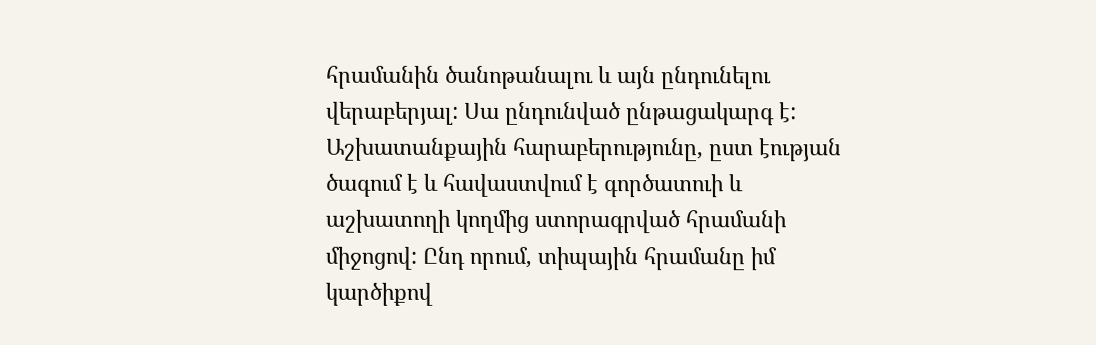հրամանին ծանոթանալու և այն ընդունելու վերաբերյալ: Սա ընդունված ընթացակարգ է: Աշխատանքային հարաբերությունը, ըստ էության ծագում է և հավաստվում է գործատուի և աշխատողի կողմից ստորագրված հրամանի միջոցով: Ընդ որում, տիպային հրամանը իմ կարծիքով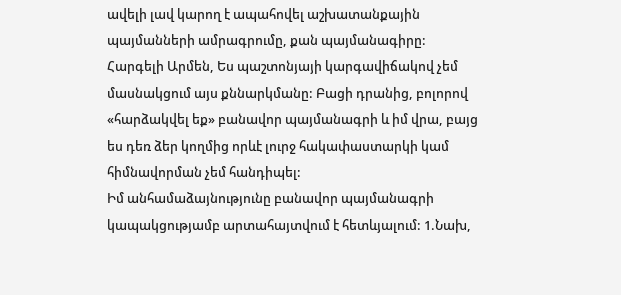ավելի լավ կարող է ապահովել աշխատանքային պայմանների ամրագրումը, քան պայմանագիրը: Հարգելի Արմեն, Ես պաշտոնյայի կարգավիճակով չեմ մասնակցում այս քննարկմանը: Բացի դրանից, բոլորով «հարձակվել եք» բանավոր պայմանագրի և իմ վրա, բայց ես դեռ ձեր կողմից որևէ լուրջ հակափաստարկի կամ հիմնավորման չեմ հանդիպել:
Իմ անհամաձայնությունը բանավոր պայմանագրի կապակցությամբ արտահայտվում է հետևյալում: 1.Նախ,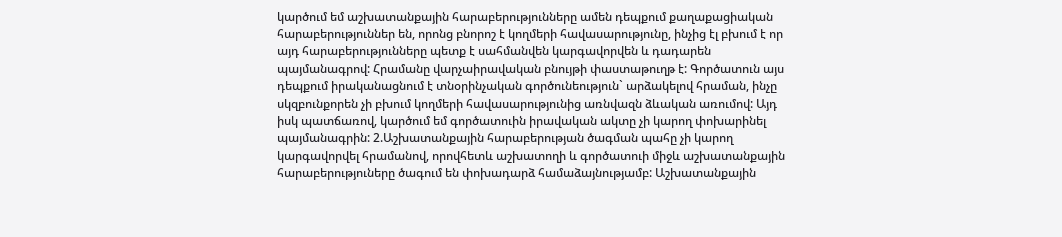կարծում եմ աշխատանքային հարաբերությունները ամեն դեպքում քաղաքացիական հարաբերություններ են, որոնց բնորոշ է կողմերի հավասարությունը, ինչից էլ բխում է որ այդ հարաբերությունները պետք է սահմանվեն կարգավորվեն և դադարեն պայմանագրով: Հրամանը վարչաիրավական բնույթի փաստաթուղթ է: Գործատուն այս դեպքում իրականացնում է տնօրինչական գործունեություն` արձակելով հրաման, ինչը սկզբունքորեն չի բխում կողմերի հավասարությունից առնվազն ձևական առումով: Այդ իսկ պատճառով, կարծում եմ գործատուին իրավական ակտը չի կարող փոխարինել պայմանագրին: 2.Աշխատանքային հարաբերության ծագման պահը չի կարող կարգավորվել հրամանով, որովհետև աշխատողի և գործատուի միջև աշխատանքային հարաբերություները ծագում են փոխադարձ համաձայնությամբ: Աշխատանքային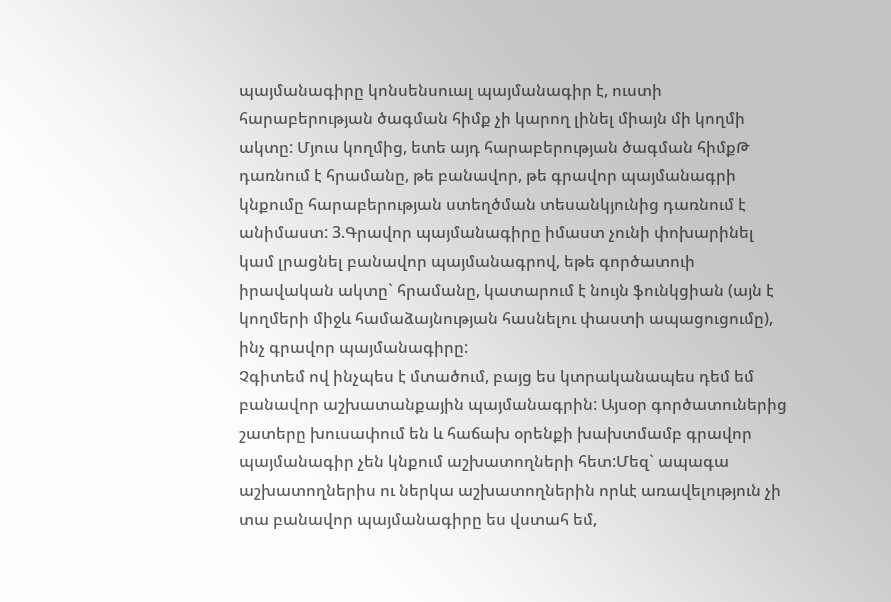պայմանագիրը կոնսենսուալ պայմանագիր է, ուստի հարաբերության ծագման հիմք չի կարող լինել միայն մի կողմի ակտը: Մյուս կողմից, ետե այդ հարաբերության ծագման հիմքԹ դառնում է հրամանը, թե բանավոր, թե գրավոր պայմանագրի կնքումը հարաբերության ստեղծման տեսանկյունից դառնում է անիմաստ: 3.Գրավոր պայմանագիրը իմաստ չունի փոխարինել կամ լրացնել բանավոր պայմանագրով, եթե գործատուի իրավական ակտը` հրամանը, կատարում է նույն ֆունկցիան (այն է կողմերի միջև համաձայնության հասնելու փաստի ապացուցումը), ինչ գրավոր պայմանագիրը:
Չգիտեմ ով ինչպես է մտածում, բայց ես կտրականապես դեմ եմ բանավոր աշխատանքային պայմանագրին: Այսօր գործատուներից շատերը խուսափում են և հաճախ օրենքի խախտմամբ գրավոր պայմանագիր չեն կնքում աշխատողների հետ:Մեզ` ապագա աշխատողներիս ու ներկա աշխատողներին որևէ առավելություն չի տա բանավոր պայմանագիրը ես վստահ եմ,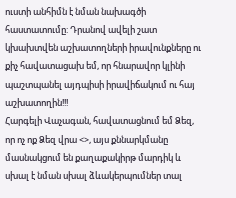ուստի անհիմն է նման նախագծի հաստատումը: Դրանով ավելի շատ կխախտվեն աշխատողների իրավունքները ու քիչ հավատացախ եմ, որ հնարավոր կլինի պաշտպանել այդպիսի իրավիճակում ու հայ աշխատողին!!!
Հարգելի Վաչագան, հավատացնում եմ Ձեզ, որ ոչ ոք Ձեզ վրա <>, այս քննարկմանը մասնակցում են քաղաքակիրթ մարդիկ և սխալ է նման սխալ ձևակերպումներ տալ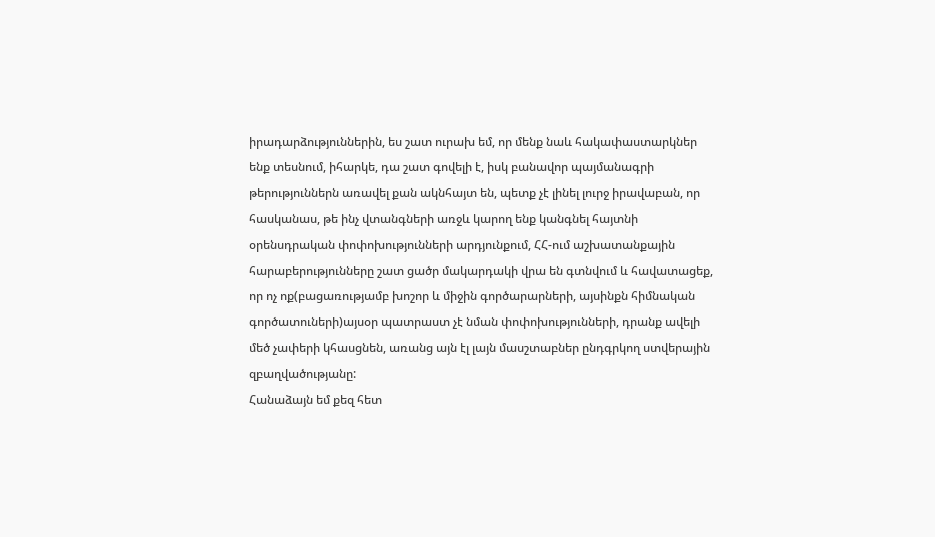իրադարձություններին, ես շատ ուրախ եմ, որ մենք նաև հակափաստարկներ ենք տեսնում, իհարկե, դա շատ գովելի է, իսկ բանավոր պայմանագրի թերություններն առավել քան ակնհայտ են, պետք չէ լինել լուրջ իրավաբան, որ հասկանաս, թե ինչ վտանգների առջև կարող ենք կանգնել հայտնի օրենսդրական փոփոխությունների արդյունքում, ՀՀ-ում աշխատանքային հարաբերությունները շատ ցածր մակարդակի վրա են գտնվում և հավատացեք, որ ոչ ոք(բացառությամբ խոշոր և միջին գործարարների, այսինքն հիմնական գործատուների)այսօր պատրաստ չէ նման փոփոխությունների, դրանք ավելի մեծ չափերի կհասցնեն, առանց այն էլ լայն մասշտաբներ ընդգրկող ստվերային զբաղվածությանը:
Հանաձայն եմ քեզ հետ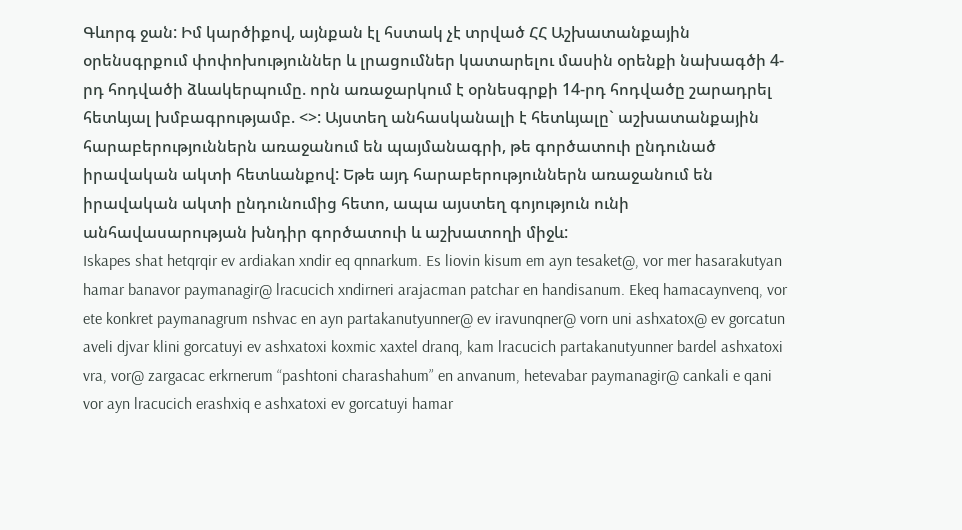Գևորգ ջան: Իմ կարծիքով, այնքան էլ հստակ չէ տրված ՀՀ Աշխատանքային օրենսգրքում փոփոխություններ և լրացումներ կատարելու մասին օրենքի նախագծի 4-րդ հոդվածի ձևակերպումը. որն առաջարկում է օրնեսգրքի 14-րդ հոդվածը շարադրել հետևյալ խմբագրությամբ. <>: Այստեղ անհասկանալի է հետևյալը` աշխատանքային հարաբերություններն առաջանում են պայմանագրի, թե գործատուի ընդունած իրավական ակտի հետևանքով: Եթե այդ հարաբերություններն առաջանում են իրավական ակտի ընդունումից հետո, ապա այստեղ գոյություն ունի անհավասարության խնդիր գործատուի և աշխատողի միջև:
Iskapes shat hetqrqir ev ardiakan xndir eq qnnarkum. Es liovin kisum em ayn tesaket@, vor mer hasarakutyan hamar banavor paymanagir@ lracucich xndirneri arajacman patchar en handisanum. Ekeq hamacaynvenq, vor ete konkret paymanagrum nshvac en ayn partakanutyunner@ ev iravunqner@ vorn uni ashxatox@ ev gorcatun aveli djvar klini gorcatuyi ev ashxatoxi koxmic xaxtel dranq, kam lracucich partakanutyunner bardel ashxatoxi vra, vor@ zargacac erkrnerum “pashtoni charashahum” en anvanum, hetevabar paymanagir@ cankali e qani vor ayn lracucich erashxiq e ashxatoxi ev gorcatuyi hamar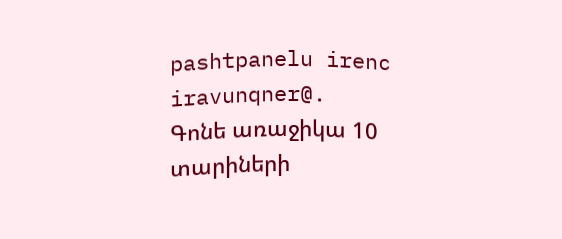pashtpanelu irenc iravunqner@.
Գոնե առաջիկա 10 տարիների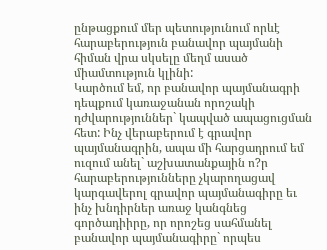ընթացքում մեր պետությունում որևէ հարաբերություն բանավոր պայմանի հիման վրա սկսելը մեղմ ասած միամտություն կլինի:
Կարծում եմ, որ բանավոր պայմանագրի դեպքում կառաջանան որոշակի դժվարություններ` կապված ապացուցման հետ: Ինչ վերաբերում է գրավոր պայմանագրին, ապա մի հարցադրում եմ ուզում անել` աշխատանքային ո?ր հարաբերությունները չկարողացավ կարգավերոլ գրավոր պայմանագիրը եւ ինչ խնդիրներ առաջ կանգնեց գործադիիրը, որ որոշեց սահմանել բանավոր պայմանագիրը` որպես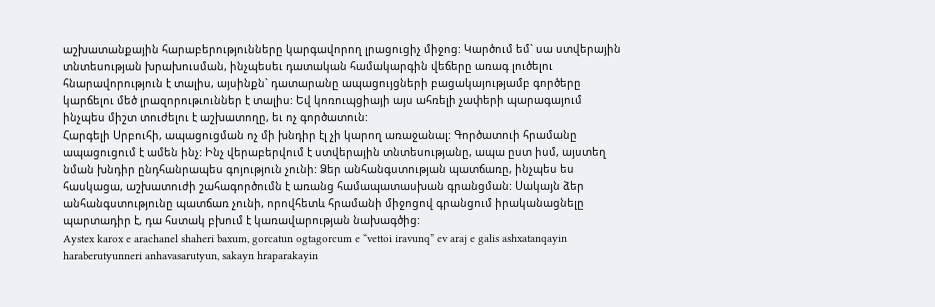աշխատանքային հարաբերությունները կարգավորող լրացուցիչ միջոց: Կարծում եմ` սա ստվերային տնտեսության խրախուսման, ինչպեսեւ դատական համակարգին վեճերը առագ լուծելու հնարավորություն է տալիս, այսինքն` դատարանը ապացույցների բացակայությամբ գործերը կարճելու մեծ լրազորութւուններ է տալիս: Եվ կոռուպցիայի այս ահռելի չափերի պարագայում ինչպես միշտ տուժելու է աշխատողը, եւ ոչ գործատուն:
Հարգելի Սրբուհի, ապացուցման ոչ մի խնդիր էլ չի կարող առաջանալ: Գործատուի հրամանը ապացուցում է ամեն ինչ: Ինչ վերաբերվում է ստվերային տնտեսությանը, ապա ըստ իսմ, այստեղ նման խնդիր ընդհանրապես գոյություն չունի: Ձեր անհանգստության պատճառը, ինչպես ես հասկացա, աշխատուժի շահագործումն է առանց համապատասխան գրանցման: Սակայն ձեր անհանգստությունը պատճառ չունի, որովհետև հրամանի միջոցով գրանցում իրականացնելը պարտադիր է, դա հստակ բխում է կառավարության նախագծից:
Aystex karox e arachanel shaheri baxum, gorcatun ogtagorcum e “vettoi iravunq” ev araj e galis ashxatanqayin haraberutyunneri anhavasarutyun, sakayn hraparakayin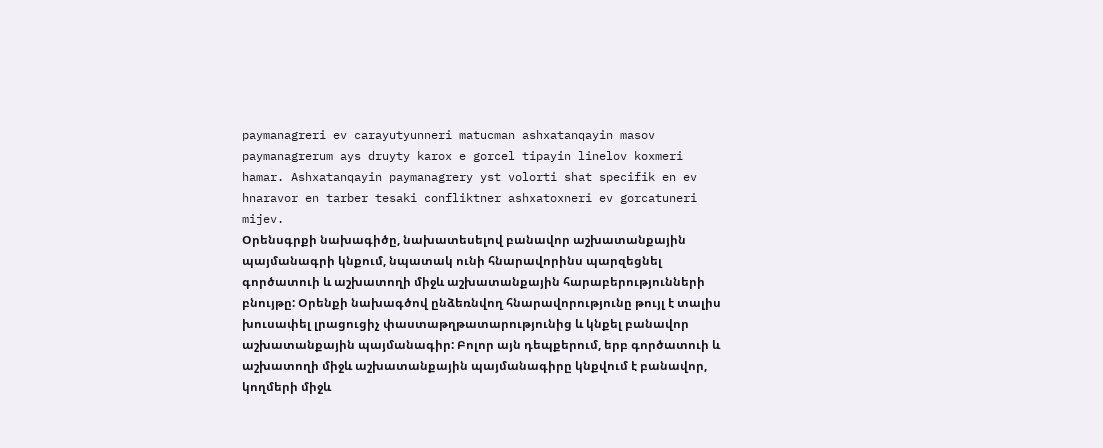paymanagreri ev carayutyunneri matucman ashxatanqayin masov paymanagrerum ays druyty karox e gorcel tipayin linelov koxmeri hamar. Ashxatanqayin paymanagrery yst volorti shat specifik en ev hnaravor en tarber tesaki confliktner ashxatoxneri ev gorcatuneri mijev.
Օրենսգրքի նախագիծը, նախատեսելով բանավոր աշխատանքային պայմանագրի կնքում, նպատակ ունի հնարավորինս պարզեցնել գործատուի և աշխատողի միջև աշխատանքային հարաբերությունների բնույթը: Օրենքի նախագծով ընձեռնվող հնարավորությունը թույլ է տալիս խուսափել լրացուցիչ փաստաթղթատարությունից և կնքել բանավոր աշխատանքային պայմանագիր: Բոլոր այն դեպքերում, երբ գործատուի և աշխատողի միջև աշխատանքային պայմանագիրը կնքվում է բանավոր, կողմերի միջև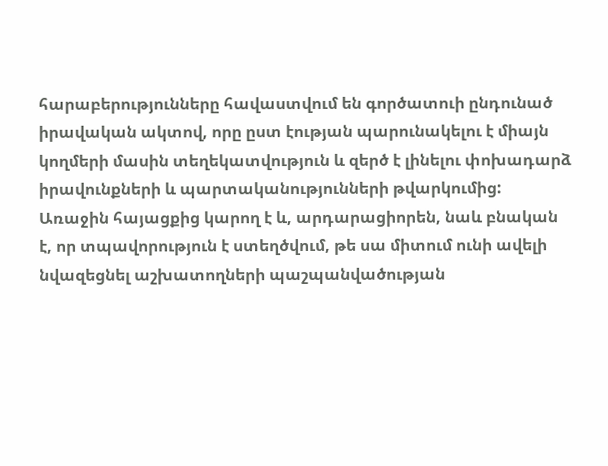հարաբերությունները հավաստվում են գործատուի ընդունած իրավական ակտով, որը ըստ էության պարունակելու է միայն կողմերի մասին տեղեկատվություն և զերծ է լինելու փոխադարձ իրավունքների և պարտականությունների թվարկումից: Առաջին հայացքից կարող է և, արդարացիորեն, նաև բնական է, որ տպավորություն է ստեղծվում, թե սա միտում ունի ավելի նվազեցնել աշխատողների պաշպանվածության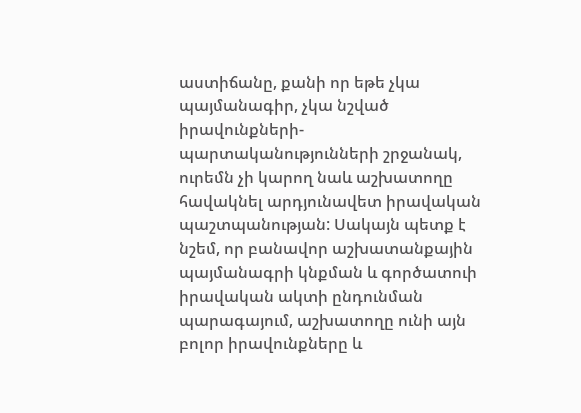աստիճանը, քանի որ եթե չկա պայմանագիր, չկա նշված իրավունքների-պարտականությունների շրջանակ, ուրեմն չի կարող նաև աշխատողը հավակնել արդյունավետ իրավական պաշտպանության: Սակայն պետք է նշեմ, որ բանավոր աշխատանքային պայմանագրի կնքման և գործատուի իրավական ակտի ընդունման պարագայում, աշխատողը ունի այն բոլոր իրավունքները և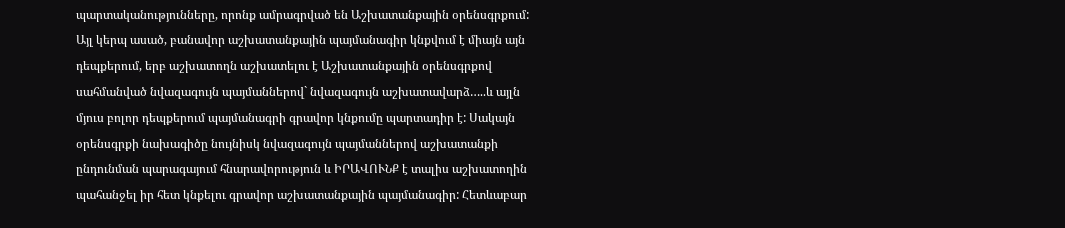պարտականությունները, որոնք ամրագրված են Աշխատանքային օրենսգրքում: Այլ կերպ ասած, բանավոր աշխատանքային պայմանագիր կնքվում է միայն այն դեպքերում, երբ աշխատողն աշխատելու է Աշխատանքային օրենսգրքով սահմանված նվազագույն պայմաններով` նվազագույն աշխատավարձ…..և այլն մյուս բոլոր դեպքերում պայմանագրի գրավոր կնքումը պարտադիր է: Սակայն օրենսգրքի նախագիծը նույնիսկ նվազագույն պայմաններով աշխատանքի ընդունման պարագայում հնարավորություն և ԻՐԱՎՈՒՆՔ է տալիս աշխատողին պահանջել իր հետ կնքելու գրավոր աշխատանքային պայմանագիր: Հետևաբար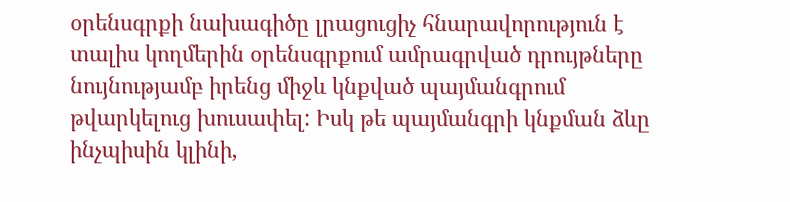օրենսգրքի նախագիծը լրացուցիչ հնարավորություն է տալիս կողմերին օրենսգրքում ամրագրված դրույթները նույնությամբ իրենց միջև կնքված պայմանգրում թվարկելուց խուսափել: Իսկ թե պայմանգրի կնքման ձևը ինչպիսին կլինի,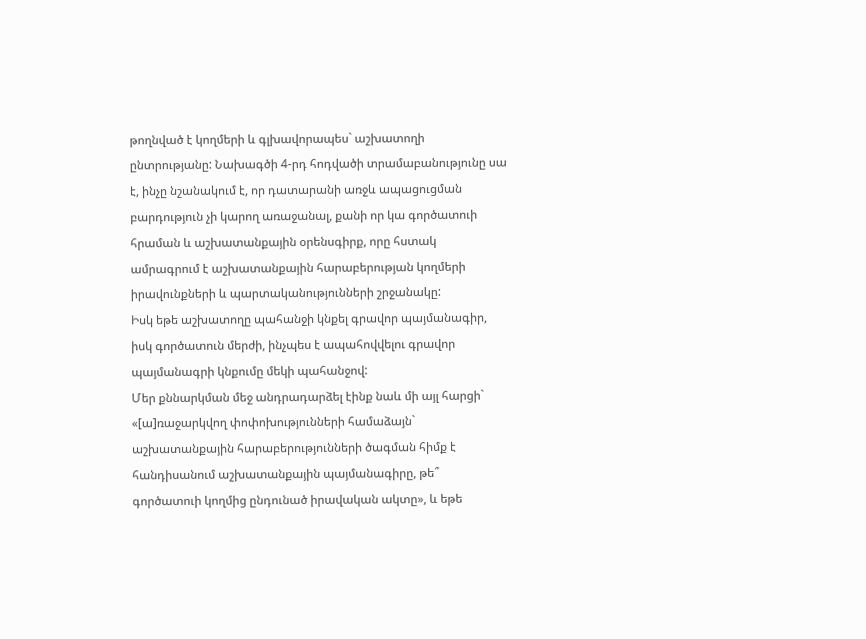թողնված է կողմերի և գլխավորապես` աշխատողի ընտրությանը: Նախագծի 4-րդ հոդվածի տրամաբանությունը սա է, ինչը նշանակում է, որ դատարանի առջև ապացուցման բարդություն չի կարող առաջանալ, քանի որ կա գործատուի հրաման և աշխատանքային օրենսգիրք, որը հստակ ամրագրում է աշխատանքային հարաբերության կողմերի իրավունքների և պարտականությունների շրջանակը:
Իսկ եթե աշխատողը պահանջի կնքել գրավոր պայմանագիր, իսկ գործատուն մերժի, ինչպես է ապահովվելու գրավոր պայմանագրի կնքումը մեկի պահանջով:
Մեր քննարկման մեջ անդրադարձել էինք նաև մի այլ հարցի` «[ա]ռաջարկվող փոփոխությունների համաձայն` աշխատանքային հարաբերությունների ծագման հիմք է հանդիսանում աշխատանքային պայմանագիրը, թե՞ գործատուի կողմից ընդունած իրավական ակտը», և եթե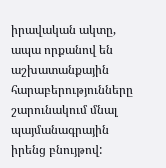իրավական ակտը, ապա որքանով են աշխատանքային հարաբերությունները շարունակում մնալ պայմանագրային իրենց բնույթով: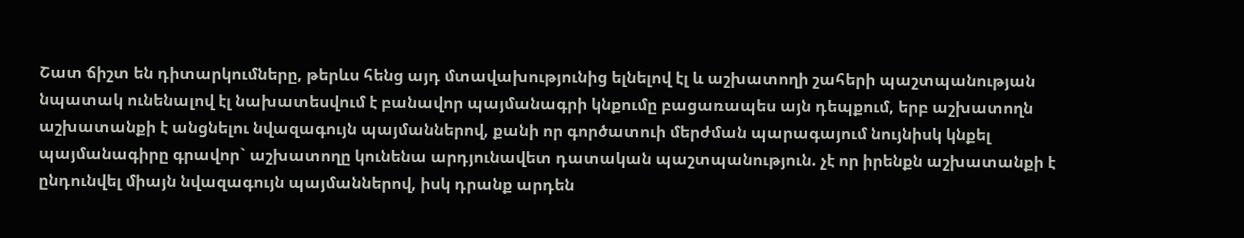Շատ ճիշտ են դիտարկումները, թերևս հենց այդ մտավախությունից ելնելով էլ և աշխատողի շահերի պաշտպանության նպատակ ունենալով էլ նախատեսվում է բանավոր պայմանագրի կնքումը բացառապես այն դեպքում, երբ աշխատողն աշխատանքի է անցնելու նվազագույն պայմաններով, քանի որ գործատուի մերժման պարագայում նույնիսկ կնքել պայմանագիրը գրավոր` աշխատողը կունենա արդյունավետ դատական պաշտպանություն. չէ որ իրենքն աշխատանքի է ընդունվել միայն նվազագույն պայմաններով, իսկ դրանք արդեն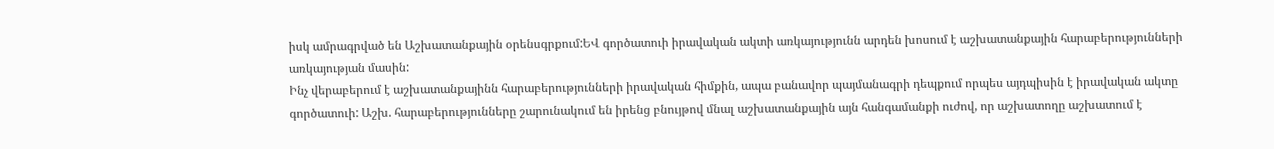իսկ ամրագրված են Աշխատանքային օրենսգրքում:ԵՎ գործատուի իրավական ակտի առկայությունն արդեն խոսում է աշխատանքային հարաբերությունների առկայության մասին:
Ինչ վերաբերում է աշխատանքայինն հարաբերությունների իրավական հիմքին, ապա բանավոր պայմանագրի դեպքում որպես այդպիսին է իրավական ակտը գործատուի: Աշխ. հարաբերությունները շարունակում են իրենց բնույթով մնալ աշխատանքային այն հանգամանքի ուժով, որ աշխատողը աշխատում է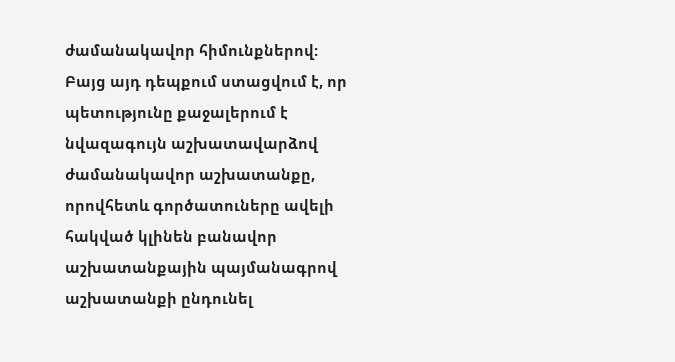ժամանակավոր հիմունքներով:
Բայց այդ դեպքում ստացվում է, որ պետությունը քաջալերում է նվազագույն աշխատավարձով ժամանակավոր աշխատանքը, որովհետև գործատուները ավելի հակված կլինեն բանավոր աշխատանքային պայմանագրով աշխատանքի ընդունել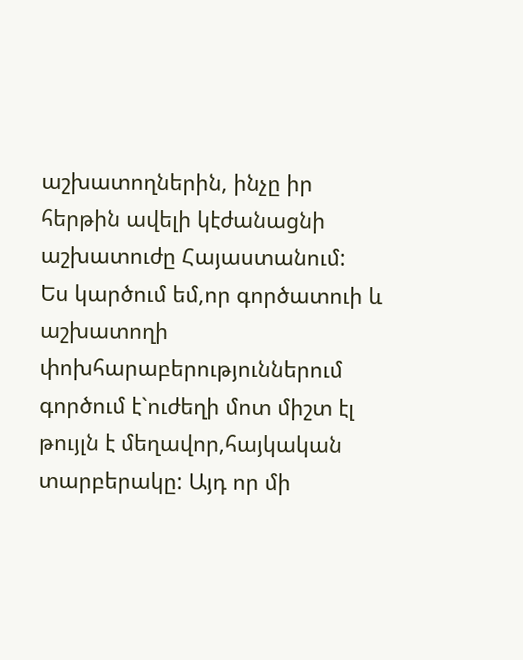աշխատողներին, ինչը իր հերթին ավելի կէժանացնի աշխատուժը Հայաստանում:
Ես կարծում եմ,որ գործատուի և աշխատողի փոխհարաբերություններում գործում է`ուժեղի մոտ միշտ էլ թույլն է մեղավոր,հայկական տարբերակը: Այդ որ մի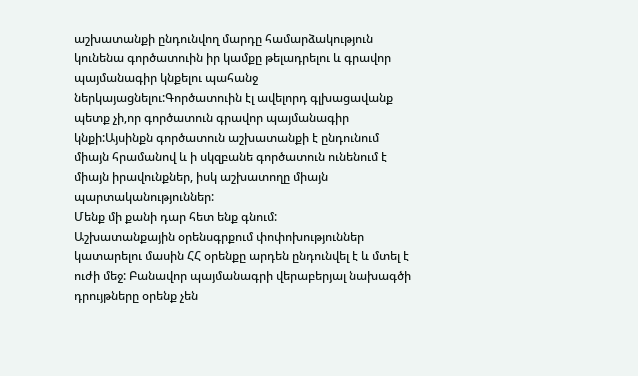աշխատանքի ընդունվող մարդը համարձակություն կունենա գործատուին իր կամքը թելադրելու և գրավոր պայմանագիր կնքելու պահանջ ներկայացնելու:Գործատուին էլ ավելորդ գլխացավանք պետք չի,որ գործատուն գրավոր պայմանագիր կնքի:Այսինքն գործատուն աշխատանքի է ընդունում միայն հրամանով և ի սկզբանե գործատուն ունենում է միայն իրավունքներ, իսկ աշխատողը միայն պարտականություններ:
Մենք մի քանի դար հետ ենք գնում:
Աշխատանքային օրենսգրքում փոփոխություններ կատարելու մասին ՀՀ օրենքը արդեն ընդունվել է և մտել է ուժի մեջ: Բանավոր պայմանագրի վերաբերյալ նախագծի դրույթները օրենք չեն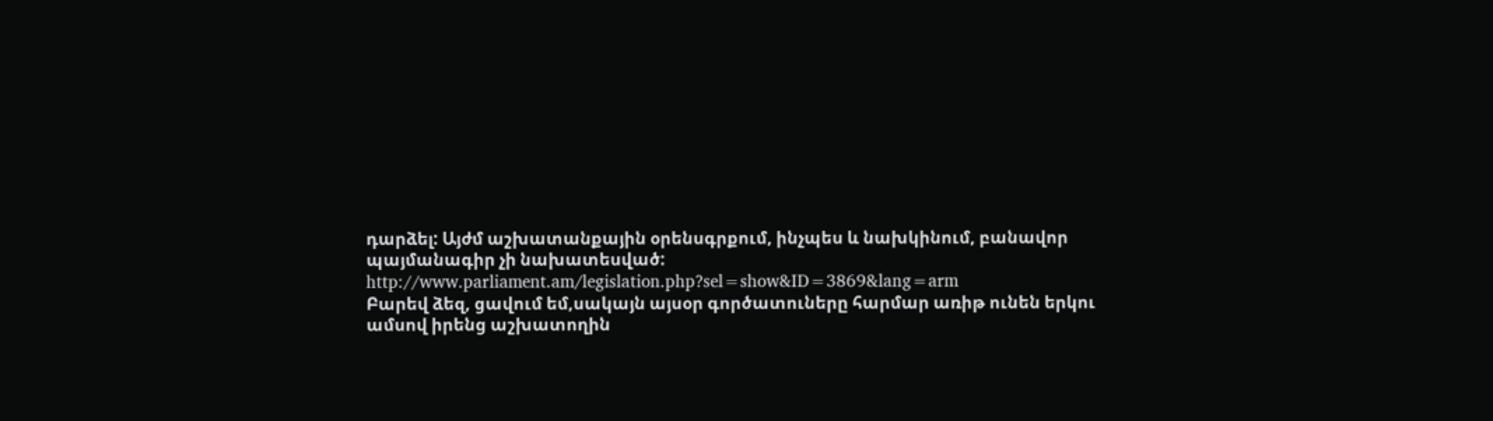դարձել: Այժմ աշխատանքային օրենսգրքում, ինչպես և նախկինում, բանավոր պայմանագիր չի նախատեսված:
http://www.parliament.am/legislation.php?sel=show&ID=3869&lang=arm
Բարեվ ձեզ, ցավում եմ,սակայն այսօր գործատուները հարմար առիթ ունեն երկու ամսով իրենց աշխատողին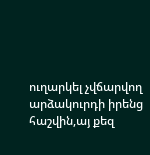ուղարկել չվճարվող արձակուրդի իրենց հաշվին,այ քեզ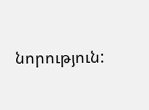նորություն: